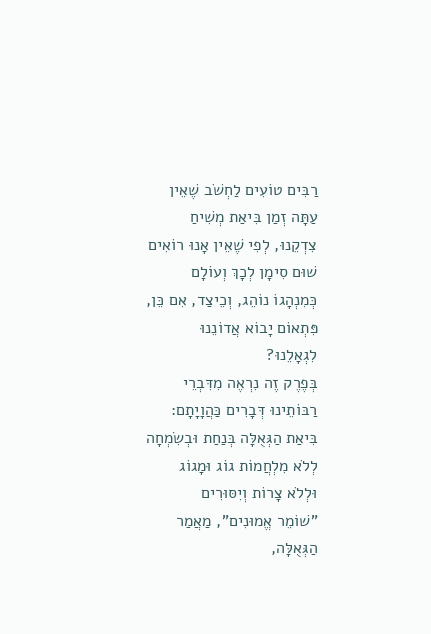רַבִּים טוֹעִים לַחְשֹׁב שֶׁאֵין עַתָּה זְמַן בִּיאַת מְשִׁיחַ צִדְקֵנוּ, לְפִי שֶׁאֵין אָנוּ רוֹאִים שׁוּם סִימָן לְכָךְ וְעוֹלָם כְּמִנְהָגוֹ נוֹהֵג, וְכֵיצַד, אִם כֵּן, פִּתְאוֹם יָבוֹא אֲדוֹנֵנוּ לִגְאָלֵנוּ?
בְּפֶרֶק זֶה נִרְאֶה מִדִּבְרֵי רַבּוֹתֵינוּ דְּבָרִים כַּהֲוָיָתָם:
בִּיאַת הַגְּאֻלָּה בְּנַחַת וּבְשִׂמְחָה לְלֹא מִלְחֲמוֹת גוֹג וּמָגוֹג וּלְלֹא צָרוֹת וְיִסּוּרִים
"שׁוֹמֵר אֱמוּנִים", מַאֲמַר הַגְּאֻלָּה,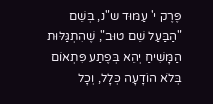פֶּרֶק י' עַמּוּד ש"נ, בְּשֵׁם "הַבַּעַל שֵׁם טוּב", שֶׁהִתְגַּלּוּת הַמָּשִׁיחַ יְהֵא בְּפֶתַע פִּתְאוֹם בְּלֹא הוֹדָעָה כְּלָל, וְכָל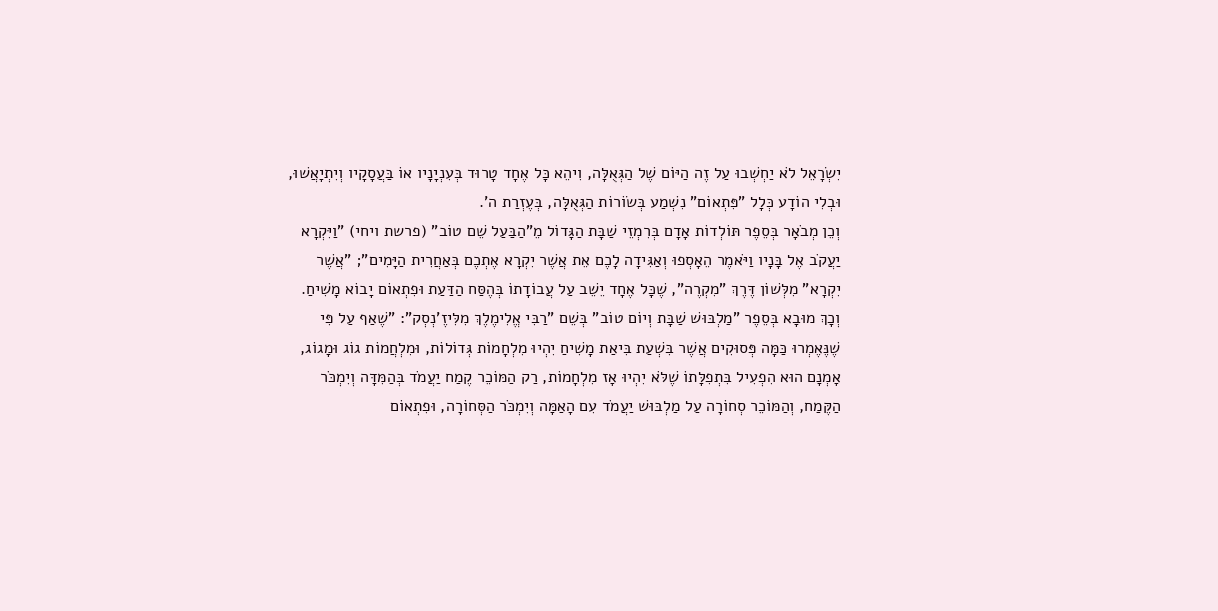יִשְׂרָאֵל לֹא יַחְשְׁבוּ עַל זֶה הַיּוֹם שֶׁל הַגְּאֻלָּה, וִיהֵא כָּל אֶחָד טָרוּד בְּעִנְיָנָיו אוֹ בַּעֲסָקָיו וְיִתְיָאֲשׁוּ, וּבְלִי הוֹדָע כְּלָל "פִּתְאוֹם" נִשְׁמַע בְּשׂוֹרוֹת הַגְּאֻלָּה, בְּעֶזְרַת ה'.
וְכֵן מְבֹאָר בְּסֵפֶר תּוֹלְדוֹת אָדָם בְּרִמְזֵי שַׁבָּת הַגָּדוֹל מֵ"הַבַּעַל שֵׁם טוֹב" (פרשת ויחי) "וַיִּקְרָא יַעֲקֹב אֶל בָּנָיו וַיֹּאמֶר הֵאָסְפוּ וְאַגִּידָה לָכֶם אֵת אֲשֶׁר יִקְרָא אֶתְכֶם בְּאַחֲרִית הַיָּמִים"; "אֲשֶׁר יִקְרָא" מִלְּשׁוֹן דֶּרֶךְ "מִקְרֶה", שֶׁכָּל אֶחָד יֵשֵׁב עַל עֲבוֹדָתוֹ בְּהֶסַּח הַדַּעַת וּפִתְאוֹם יָבוֹא מָשִׁיחַ.
וְכָךְ מוּבָא בְּסֵפֶר "מַלְבּוּשׁ שַׁבָּת וְיוֹם טוֹב" בְּשֵׁם "רַבִּי אֱלִימֶלֶךְ מִלִּיזֶ'נְסְק": "שֶׁאַף עַל פִּי שֶׁנֶּאֶמְרוּ כַּמָּה פְּסוּקִים אֲשֶׁר בִּשְׁעַת בִּיאַת מָשִׁיחַ יִהְיוּ מִלְחָמוֹת גְּדוֹלוֹת, וּמִלְחֲמוֹת גוֹג וּמָגוֹג, אָמְנָם הוּא הִפְעִיל בִּתְפִלָּתוֹ שֶׁלֹּא יִהְיוּ אָז מִלְחָמוֹת, רַק הַמּוֹכֵר קֶמַח יַעֲמֹד בְּהַמִּדָּה וְיִמְכֹּר הַקֶּמַח, וְהַמּוֹכֵר סְחוֹרָה עַל מַלְבּוּשׁ יַעֲמֹד עִם הָאַמָּה וְיִמְכֹּר הַסְּחוֹרָה, וּפִתְאוֹם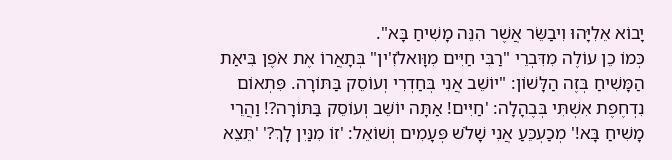יָבוֹא אֵלִיָּהוּ וִיבַשֵּׂר אֲשֶׁר הִנֵּה מָשִׁיחַ בָּא".
כְּמוֹ כֵן עוֹלֶה מִדִּבְרֵי "רַבִּי חַיִּים מִוָּואלֹזִ'ין" בְּתָאֲרוֹ אֶת אֹפֶן בִּיאַת הַמָּשִׁיחַ בְּזֶה הַלָּשׁוֹן: "יוֹשֵׁב אֲנִי בְּחַדְרִי וְעוֹסֵק בַּתּוֹרָה. פִּתְאוֹם נִדְחֶפֶת אִשְׁתִּי בְּבֶהָלָה: 'חַיִּים! אַתָּה יוֹשֵׁב וְעוֹסֵק בַּתּוֹרָה?! וַהֲרֵי מָשִׁיחַ בָּא!' מְכַעְכֵּעַ אֲנִי שָׁלֹשׁ פְּעָמִים וְשׁוֹאֵל: 'זוֹ מִנַּיִן לָךְ?' 'תֵּצֵא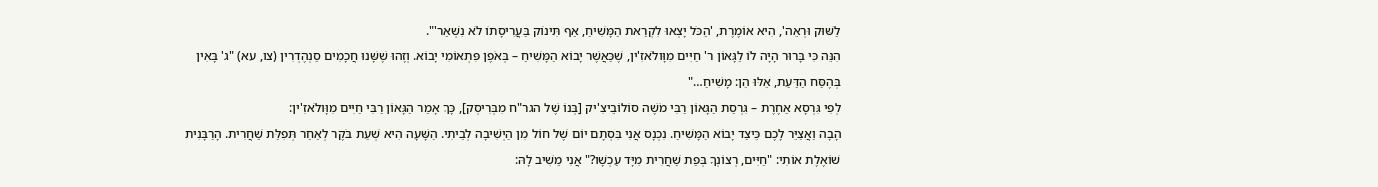לַשּׁוּק וּרְאֵה', הִיא אוֹמֶרֶת, 'הַכֹּל יָצְאוּ לִקְרַאת הַמָּשִׁיחַ, אַף תִּינוֹק בַּעֲרִיסָתוֹ לֹא נִשְׁאַר'".
הִנֵּה כִּי בָּרוּר הָיָה לוֹ לַגָּאוֹן ר' חַיִּים מִוָּולֹאזִ'ין, שֶׁכַּאֲשֶׁר יָבוֹא הַמָּשִׁיחַ – בְּאֹפֶן פִּתְאוֹמִי יָבוֹא. וְזֶהוּ שֶׁשָּׁנוּ חֲכָמִים סַנְהֶדְרִין (צו, עא) "ג' בָּאִין בְּהֶסַּח הַדַּעַת, אֵלּוּ הֵן: מָשִׁיחַ…"
לְפִי גִּרְסָא אַחֶרֶת – גִּרְסַת הַגָּאוֹן רַבִּי מֹשֶׁה סוֹלוֹבֵיצִ'יק [בְּנוֹ שֶׁל הגר"ח מִבְּרִיסְק], כָּךְ אָמַר הַגָּאוֹן רַבִּי חַיִּים מִוָּולֹאזִ'ין:
הָבָה וַאֲצַיֵּר לָכֶם כֵּיצַד יָבוֹא הַמָּשִׁיחַ. נִכְנָס אֲנִי בִּסְתָם יוֹם שֶׁל חוֹל מִן הַיְשִׁיבָה לְבֵיתִי. הַשָּׁעָה הִיא שְׁעַת בֹּקֶר לְאַחַר תְּפִלַּת שַׁחֲרִית. הָרַבָּנִית שׁוֹאֶלֶת אוֹתִי: "חַיִּים, רְצוֹנְךָ בְּפַת שַׁחֲרִית מִיָּד עַכְשָׁו?" אֲנִי מֵשִׁיב לָהּ: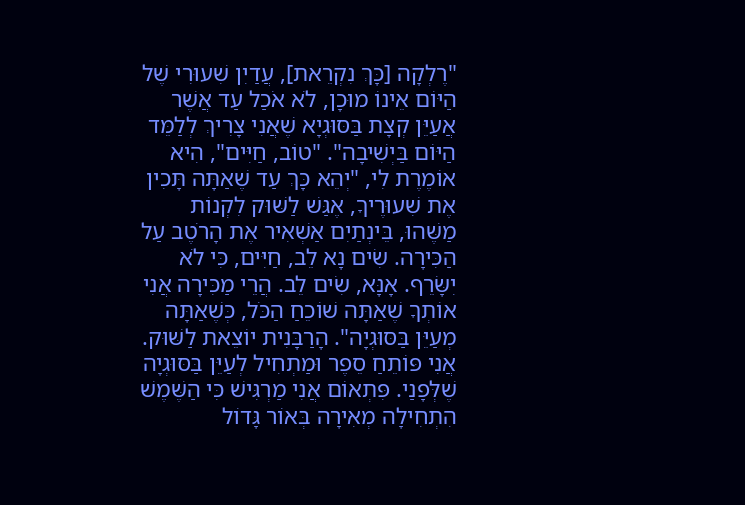"רֶלְקָה [כָּךְ נִקְרֵאת], עֲדַיִן שִׁעוּרִי שֶׁל הַיּוֹם אֵינוֹ מוּכָן, לֹא אֹכַל עַד אֲשֶׁר אֲעַיֵּן קְצָת בַּסּוּגְיָא שֶׁאֲנִי צָרִיךְ לְלַמֵּד הַיּוֹם בַּיְשִׁיבָה". "טוֹב, חַיִּים", הִיא אוֹמֶרֶת לִי, "יְהֵא כָּךְ עַד שֶׁאַתָּה תָּכִין אֶת שִׁעוּרֶיךָ, אֶגַּשׁ לַשּׁוּק לִקְנוֹת מַשֶּׁהוּ, בֵּינְתַיִם אַשְׁאִיר אֶת הָרֹטֶב עַל הַכִּירָה. שִׂים נָא לֵב, חַיִּים, כִּי לֹא יִשָּׂרֵף. אָנָּא, שִׂים לֵב. הֲרֵי מַכִּירָה אֲנִי אוֹתְךָ שֶׁאַתָּה שׁוֹכֵחַ הַכֹּל, כְּשֶׁאַתָּה מְעַיֵּן בַּסּוּגְיָה". הָרַבָּנִית יוֹצֵאת לַשּׁוּק. אֲנִי פּוֹתֵחַ סֵפֶר וּמַתְחִיל לְעַיֵּן בַּסּוּגְיָה שֶׁלְּפָנַי. פִּתְאוֹם אֲנִי מַרְגִּישׁ כִּי הַשֶּׁמֶשׁ הִתְחִילָה מְאִירָה בְּאוֹר גָּדוֹל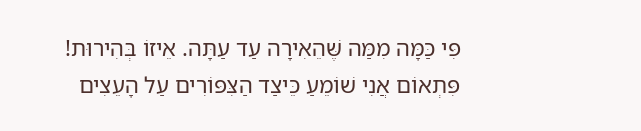פִּי כַּמָּה מִמַּה שֶּׁהֵאִירָה עַד עַתָּה. אֵיזוֹ בְּהִירוּת! פִּתְאוֹם אֲנִי שׁוֹמֵעַ כֵּיצַד הַצִּפּוֹרִים עַל הָעֵצִים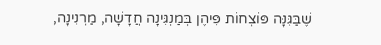שֶׁבַּגִּנָּה פּוֹצְחוֹת פִּיהֶן בְּמַנְגִּינָה חֲדָשָׁה, מַרְנִינָה,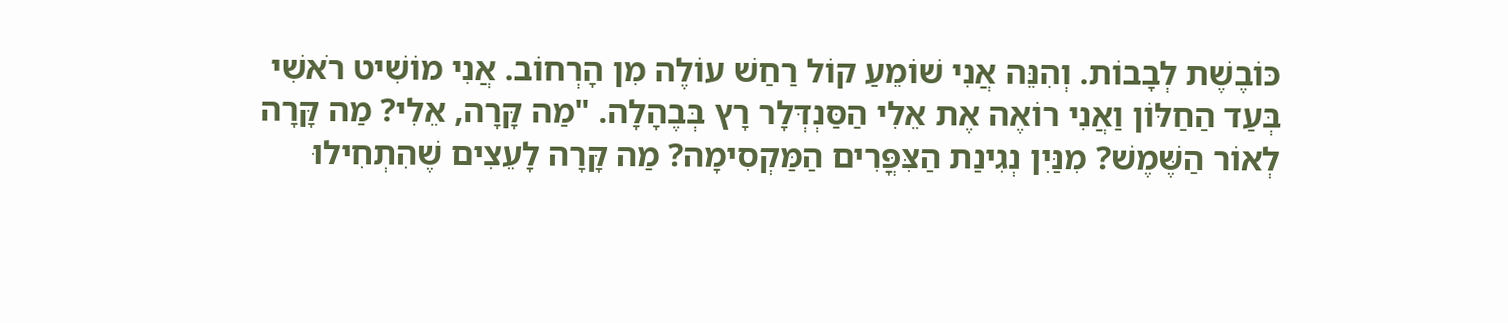כּוֹבֶשֶׁת לְבָבוֹת. וְהִנֵּה אֲנִי שׁוֹמֵעַ קוֹל רַחַשׁ עוֹלֶה מִן הָרְחוֹב. אֲנִי מוֹשִׁיט רֹאשִׁי בְּעַד הַחַלּוֹן וַאֲנִי רוֹאֶה אֶת אֵלִי הַסַּנְדְּלָר רָץ בְּבֶהָלָה. "מַה קָּרָה, אֵלִי? מַה קָּרָה לְאוֹר הַשֶּׁמֶשׁ? מִנַּיִן נְגִינַת הַצִּפֳּרִים הַמַּקְסִימָה? מַה קָּרָה לָעֵצִים שֶׁהִתְחִילוּ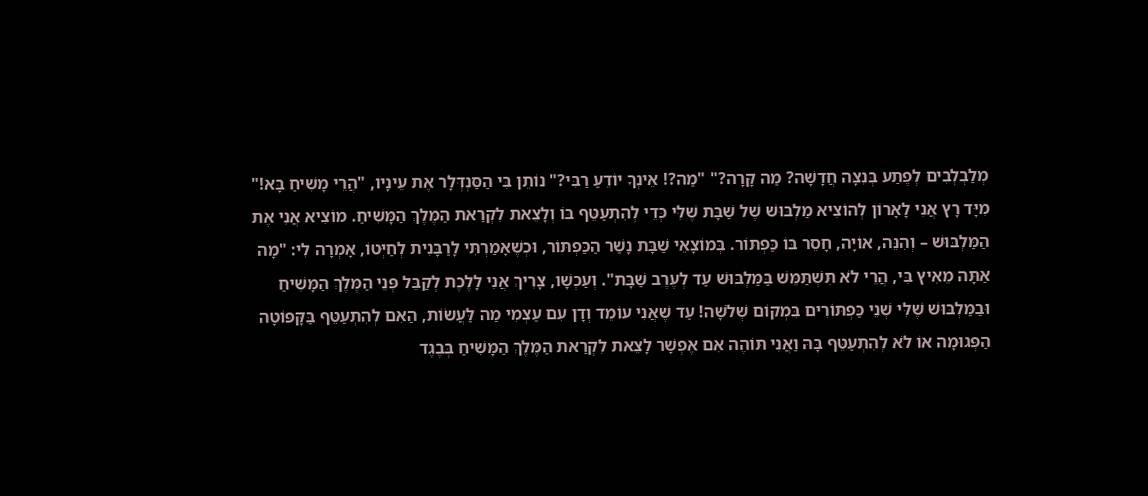מְלַבְלְבִים לְפֶתַע בְּנִצָּה חֲדָשָׁה? מַה קָּרָה?" "מַה?! אֵינְךָ יוֹדֵעַ רַבִּי?" נוֹתֵן בִּי הַסַּנְדְּלָר אֶת עֵינָיו, "הֲרֵי מָשִׁיחַ בָּא!" מִיָּד רָץ אֲנִי לָאָרוֹן לְהוֹצִיא מַלְבּוּשׁ שֶׁל שַׁבָּת שֶׁלִּי כְּדֵי לְהִתְעַטֵּף בּוֹ וְלָצֵאת לִקְרַאת הַמֶּלֶךְ הַמָּשִׁיחַ. מוֹצִיא אֲנִי אֶת הַמַּלְבּוּשׁ – וְהִנֵּה, אוֹיָה, חָסֵר בּוֹ כַּפְתּוֹר. בְּמוֹצָאֵי שַׁבָּת נָשַׁר הַכַּפְתּוֹר, וּכְשֶׁאָמַרְתִּי לָרַבָּנִית לְחַיְּטוֹ, אָמְרָה לִי: "מָה אַתָּה מֵאִיץ בִּי, הֲרֵי לֹא תִּשְׁתַּמֵּשׁ בַּמַּלְבּוּשׁ עַד לְעֶרֶב שַׁבָּת". וְעַכְשָׁו, צָרִיךְ אֲנִי לָלֶכֶת לְקַבֵּל פְּנֵי הַמֶּלֶךְ הַמָּשִׁיחַ וּבַמַּלְבּוּשׁ שֶׁלִּי שְׁנֵי כַּפְתּוֹרִים בִּמְקוֹם שְׁלֹשָׁה! עַד שֶׁאֲנִי עוֹמֵד וְדָן עִם עַצְמִי מַה לַּעֲשׂוֹת, הַאִם לְהִתְעַטֵּף בַּקָּפּוֹטָה הַפְּגוּמָה אוֹ לֹא לְהִתְעַטֵּף בָּהּ וַאֲנִי תּוֹהֶה אִם אֶפְשָׁר לָצֵאת לִקְרַאת הַמֶּלֶךְ הַמָּשִׁיחַ בְּבֶגֶד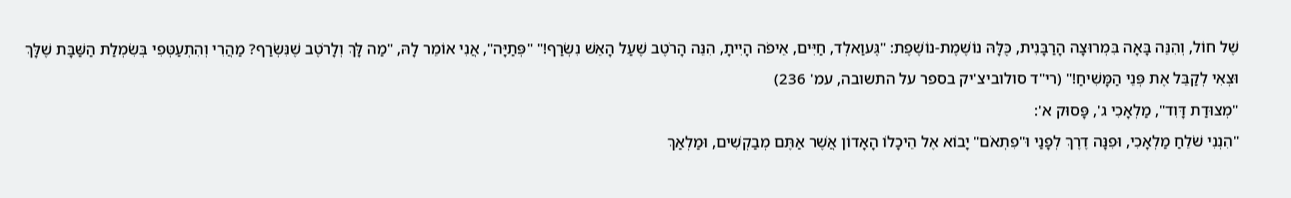שֶׁל חוֹל, וְהִנֵּה בָּאָה בִּמְרוּצָה הָרַבָּנִית, כֻּלָּהּ נוֹשֶׁמֶת-נוֹשֶׁפֶת: "גֶּעוַאלְד, חַיִּים, אֵיפֹה הָיִיתָ, הִנֵּה הָרֹטֶב שֶׁעַל הָאֵשׁ נִשְׂרַף!" "פְּתַיָּה", אֲנִי אוֹמֵר לָהּ, "מַה לָּךְ וְלָרֹטֶב שֶׁנִּשְׂרַף? מַהֲרִי וְהִתְעַטְּפִי בְּשִׂמְלַת הַשַּׁבָּת שֶׁלָּךְ וּצְאִי לְקַבֵּל אֶת פְּנֵי הַמָּשִׁיחַ!" (רי"ד סולוביצ'יק בספר על התשובה, עמ' 236)
"מְצוּדַת דָּוִד", מַלְאָכִי ג', פָּסוּק א':
"הִנְנִי שֹׁלֵחַ מַלְאָכִי, וּפִנָּה דֶרֶךְ לְפָנַי וּ"פִתְאֹם" יָבוֹא אֶל הֵיכָלוֹ הָאָדוֹן אֲשֶׁר אַתֶּם מְבַקְשִׁים, וּמַלְאַךְ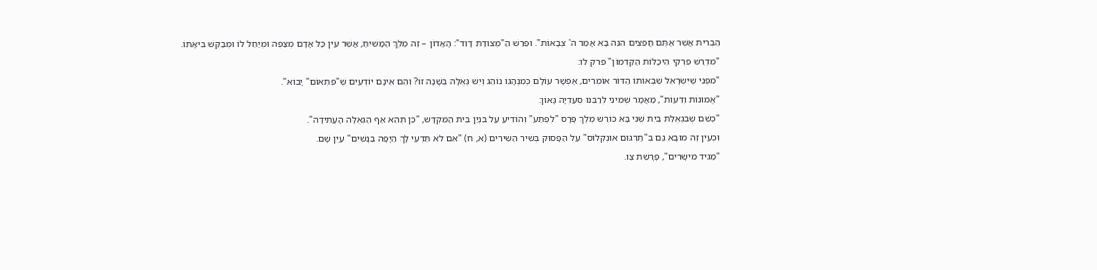הַבְּרִית אֲשֶׁר אַתֶּם חֲפֵצִים הִנֵּה בָא אָמַר ה' צְבָאוֹת". וּפֵרֵשׁ הַ"מְּצוּדַת דָּוִד": הָאָדוֹן – זֶה מֶלֶךְ הַמָּשִׁיחַ, אֲשֶׁר עֵין כָּל אָדָם מְצַפֶּה וּמְיַחֵל לוֹ וּמְבַקֵּשׁ בִּיאָתוֹ.
"מִדְרַשׁ פִּרְקֵי הֵיכָלוֹת הַקַּדְמוֹן" פרק לו:
"מִפְּנֵי שֶׁיִּשְׂרָאֵל שֶׁבְּאוֹתוֹ הַדּוֹר אוֹמְרִים, אֶפְשָׁר עוֹלָם כְּמִנְהָגוֹ נוֹהֵג וְיֵשׁ גְּאֻלָּה בְּשָׁנָה זוֹ? וְהֵם אֵינָם יוֹדְעִים שֶׁ"פִּתְאוֹם" יָבוֹא".
"אֱמוּנוֹת וְדֵעוֹת", מַאֲמָר שְׁמִינִי לְרַבֵּנוּ סְעַדְיָה גָּאוֹן:
"כְּשֵׁם שֶׁבִּגְאֻלַּת בַּיִת שֵׁנִי בָּא כּוֹרֵשׁ מֶלֶךְ פָּרָס "לְפֶתַע" וְהוֹדִיעַ עַל בִּנְיַן בֵּית הַמִּקְדָּשׁ, "כֵּן תְּהֵא אַף הַגְּאֻלָּה הָעֲתִידָה".
וּכְעֵין זֶה מוּבָא גַּם בְּ"תַרְגּוּם אוּנְקְלוֹס" עַל הַפָּסוּק בְּשִׁיר הַשִּׁירִים (א, ח) "אִם לֹא תֵּדְעִי לָךְ הַיָּפָה בַּנָּשִׁים" עַיֵּן שָׁם.
"מַגִּיד מֵישָׁרִים", פָּרָשַׁת צַו.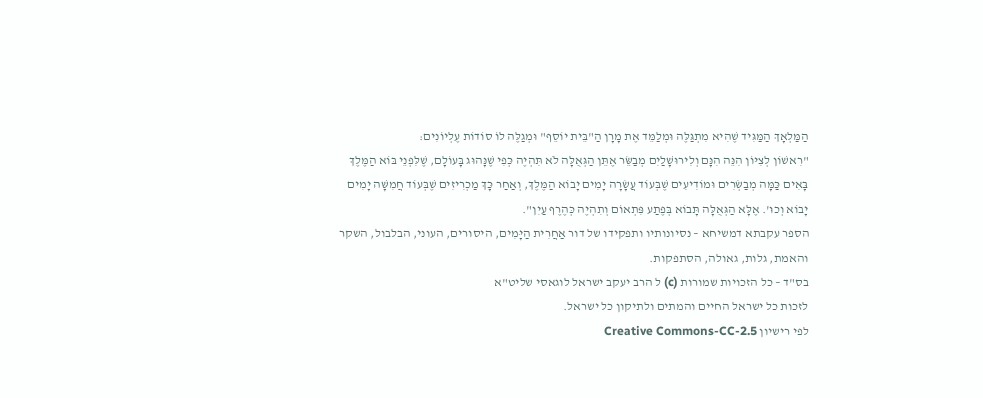הַמַּלְאָךְ הַמַּגִּיד שֶׁהִיא מִתְגַּלֶּה וּמְלַמֵּד אֶת מָרָן הַ"בֵּית יוֹסֵף" וּמְגַלֶּה לוֹ סוֹדוֹת עֶלְיוֹנִים:
"רִאשׁוֹן לְצִיּוֹן הִנֵּה הִנָּם וְלִירוּשָׁלַיִם מְבַשֵּׂר אֶתֵּן הַגְּאֻלָּה לֹא תִּהְיֶה כְּפִי שֶׁנָּהוּג בָּעוֹלָם, שֶׁלִּפְנֵי בּוֹא הַמֶּלֶךְ בָּאִים כַּמָּה מְבַשְּׂרִים וּמוֹדִיעִים שֶׁבְּעוֹד עֲשָׂרָה יָמִים יָבוֹא הַמֶּלֶךְ, וְאַחַר כָּךְ מַכְרִיזִים שֶׁבְּעוֹד חֲמִשָּׁה יָמִים יָבוֹא וְכוּ'. אֶלָּא הַגְּאֻלָּה תָּבוֹא בְּפֶתַע פִּתְאוֹם וְתִהְיֶה כְּהֶרֶף עַיִן".
הספר עקבתא דמשיחא – נסיונותיו ותפקידו של דור אַחֲרִית הַיָּמִים, היסורים, העוני, הבלבול, השקר והאמת, גלות, גאולה, הסתפקות.
בס"ד – כל הזכויות שמורות (c) ל הרב יעקב ישראל לוגאסי שליט"א
לזכות כל ישראל החיים והמתים ולתיקון כל ישראל.
לפי רישיון Creative Commons-CC-2.5